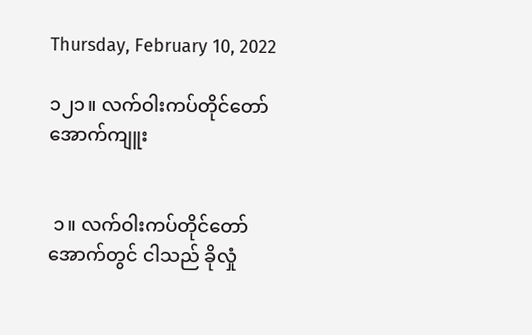Thursday, February 10, 2022

၁၂၁။ လက်ဝါးကပ်တိုင်တော်အောက်ကျူး


 ၁။ လက်ဝါးကပ်တိုင်တော်အောက်တွင် ငါသည် ခိုလှုံ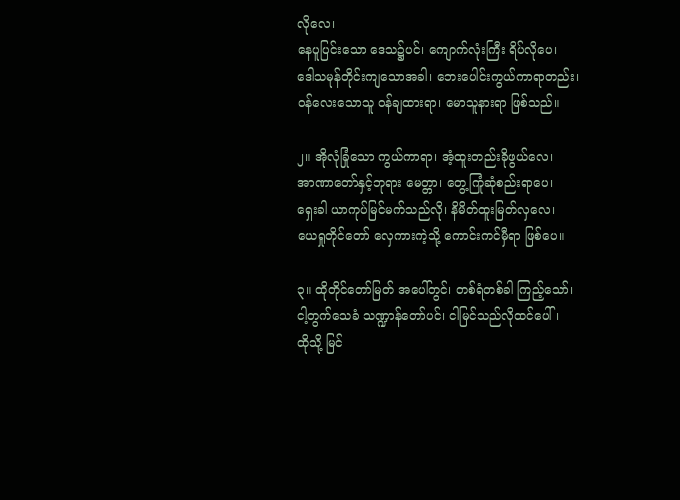လိုလေ၊
နေပူပြင်းသော ဒေသ၌ပင်၊ ကျောက်လုံးကြီး ရိပ်လိုပေ၊
ဒေါသမုန်တိုင်းကျသောအခါ၊ ဘေးပေါင်းကွယ်ကာရာတည်း၊
ဝန်လေးသောသူ ဝန်ချထားရာ၊ မောသူနားရာ ဖြစ်သည်။

၂။ အိုလုံခြုံသော ကွယ်ကာရာ၊ အံ့ထူးတည်းခိုဖွယ်လေ၊
အာဏာတော်နှင့်ဘုရား မေတ္တာ၊ တွေ့ကြုံဆုံစည်းရာပေ၊
ရှေးခါ ယာကုပ်မြင်မက်သည်လို၊ နိမိတ်ထူးမြတ်လှလေ၊
ယေရှုတိုင်တော် လှေကားကဲ့သို့ ကောင်းကင်မှီရာ ဖြစ်ပေ။

၃။ ထိုတိုင်တော်မြတ် အပေါ်တွင်၊ တစ်ရံတစ်ခါ ကြည့်သော်၊
ငါ့တွက်သေခံ သဏ္ဍာန်တော်ပင်၊ ငါမြင်သည်လိုထင်ပေါ်၊
ထိုသို့ မြင်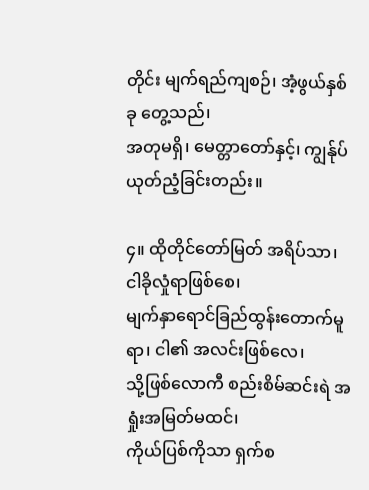တိုင်း မျက်ရည်ကျစဉ်၊ အံ့ဖွယ်နှစ်ခု တွေ့သည်၊
အတုမရှိ၊ မေတ္တာတော်နှင့်၊ ကျွန်ုပ် ယုတ်ညံ့ခြင်းတည်း။

၄။ ထိုတိုင်တော်မြတ် အရိပ်သာ၊ ငါခိုလှုံရာဖြစ်စေ၊
မျက်နှာရောင်ခြည်ထွန်းတောက်မူရာ၊ ငါ၏ အလင်းဖြစ်လေ၊
သို့ဖြစ်လောကီ စည်းစိမ်ဆင်းရဲ အရှုံးအမြတ်မထင်၊
ကိုယ်ပြစ်ကိုသာ ရှက်စ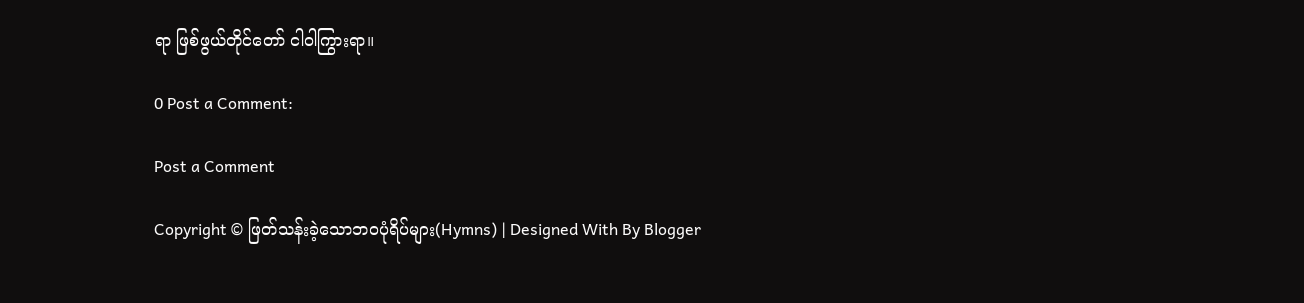ရာ ဖြစ်ဖွယ်တိုင်တော် ငါဝါကြွားရာ။

0 Post a Comment:

Post a Comment

Copyright © ဖြတ်သန်းခဲ့သောဘဝပုံရိပ်များ(Hymns) | Designed With By Blogger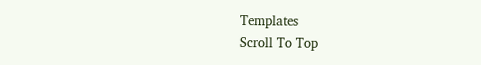Templates
Scroll To Top